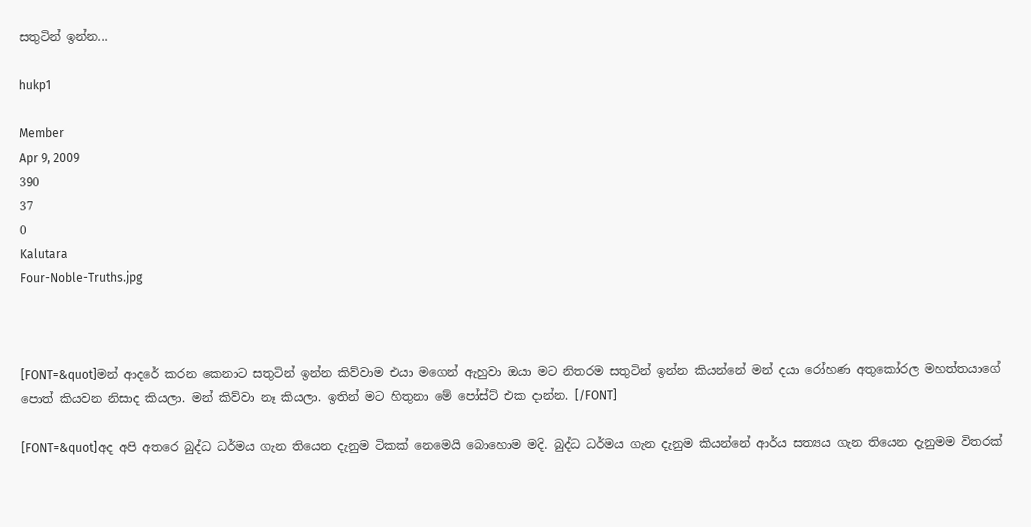සතුටින් ඉන්න...

hukp1

Member
Apr 9, 2009
390
37
0
Kalutara
Four-Noble-Truths.jpg



[FONT=&quot]මන් ආදරේ කරන කෙනාට සතුටින් ඉන්න කිව්වාම එයා මගෙන් ඇහුවා ඔයා මට නිතරම සතුටින් ඉන්න කියන්නේ මන් දයා රෝහණ අතුකෝරල මහත්තයාගේ පොත් කියවන නිසාද කියලා. මන් කිව්වා නෑ කියලා. ඉතින් මට හිතුනා මේ පෝස්ට් එක දාන්න. [/FONT]

[FONT=&quot]අද අපි අතරෙ බුද්ධ ධර්මය ගැන තියෙන දැනුම ටිකක් නෙමෙයි බොහොම මදි. බුද්ධ ධර්මය ගැන දැනුම කියන්නේ ආර්ය සත්‍යය ගැන තියෙන දැනුමම විතරක්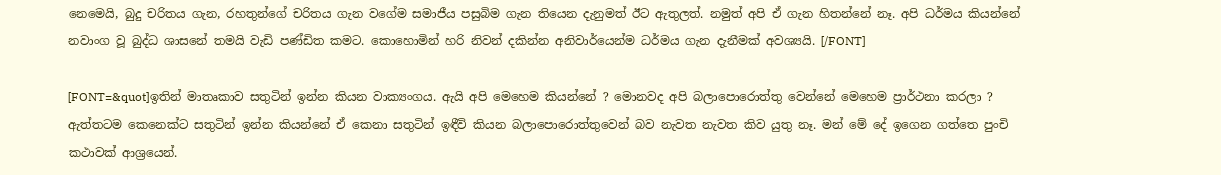නෙමෙයි, බුදු චරිතය ගැන, රහතුන්ගේ චරිතය ගැන වගේම සමාජීය පසුබිම ගැන තියෙන දැනුමත් ඊට ඇතුලත්. නමුත් අපි ඒ ගැන හිතන්නේ නෑ. අපි ධර්මය කියන්නේ නවාංග වූ බුද්ධ ශාස‍නේ තමයි වැඩි පණ්ඩිත කමට. කොහොමින් හරි නිවන් දකින්න අනිවාර්යෙන්ම ධර්මය ගැන දැනීමක් අවශ්‍යයි. [/FONT]

[FONT=&quot]ඉතින් මාතෘකාව සතුටින් ඉන්න කියන වාක්‍යංගය. ඇයි අපි මෙහෙම කියන්නේ ? මොනවද අපි බලාපොරොත්තු වෙන්නේ මෙහෙම ප්‍රාර්ථනා කරලා ? ඇත්තටම කෙනෙක්ට සතුටින් ඉන්න කියන්නේ ඒ කෙනා සතුටින් ඉඳීවි කියන බලාපොරොත්තුවෙන් බව නැවත නැවත කිව යුතු නෑ. මන් මේ දේ ඉගෙන ගත්තෙ පුංචි කථාවක් ආශ්‍රයෙන්.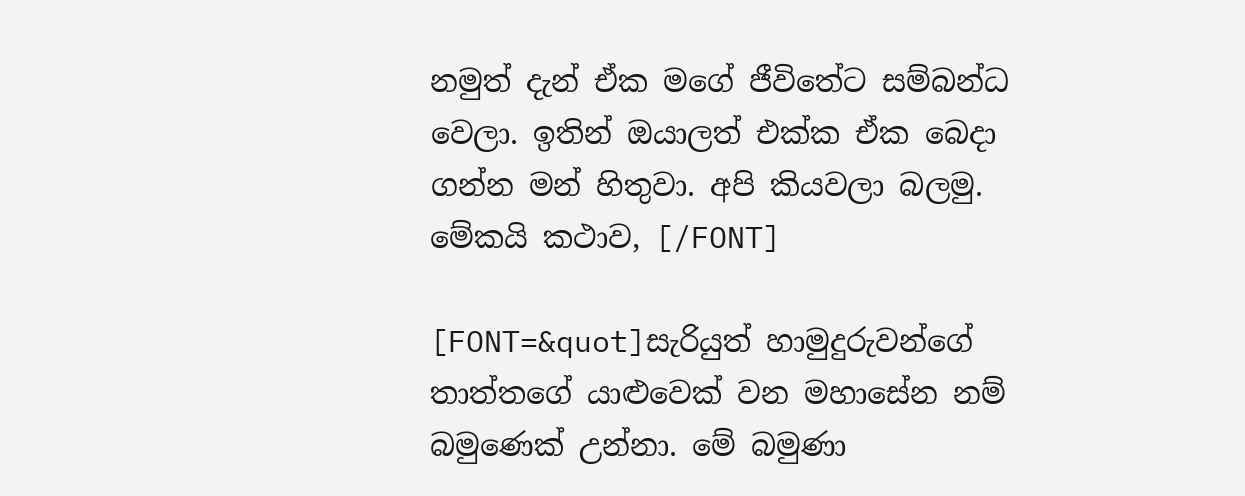නමුත් දැන් ඒක මගේ ජීවිතේට සම්බන්ධ වෙලා. ඉතින් ඔයාලත් එක්ක ඒක බෙදා ගන්න මන් හිතුවා. අපි කියවලා බලමු. මේකයි කථාව, [/FONT]

[FONT=&quot]සැරියුත් හාමුදුරුවන්ගේ තාත්තගේ යාළුවෙක් වන මහාසේන නම් බමුණෙක් උන්නා. මේ බමුණා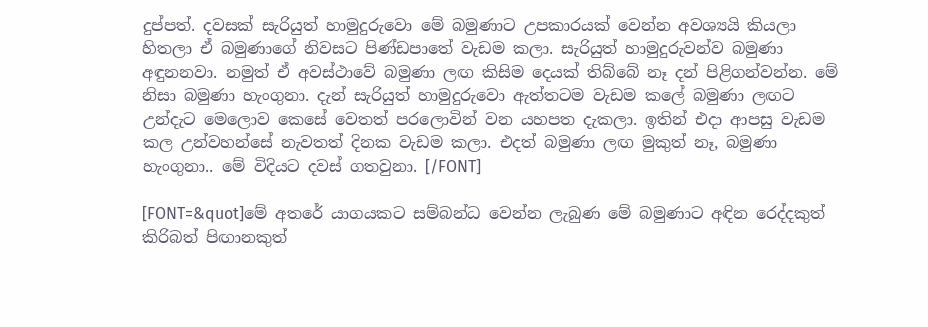දුප්පත්. දවසක් සැරියුත් හාමුදුරුවො මේ බමුණාට උපකාරයක් වෙන්න අවශ්‍යයි කියලා හිතලා ඒ බමුණාගේ නිවසට පිණ්ඩපාතේ වැඩම කලා. සැරියුත් හාමුදුරුවන්ව බමුණා අඳුනනවා. නමුත් ඒ අවස්ථාවේ බමුණා ලඟ කිසිම දෙයක් තිබ්බේ නෑ දන් පිළිගන්වන්න. මේ නිසා බමුණා හැංගුනා. දැන් සැරියුත් හාමුදුරුවො ඇත්තටම වැඩම කලේ ‍බමුණා ලඟට උන්දැට මෙලොව කෙසේ වෙතත් පරලොවින් වන යහපත දැකලා. ඉතින් එදා ආපසු වැඩම කල උන්වහන්සේ නැවතත් දිනක වැඩම කලා. එදත් බමුණා ලඟ මුකුත් නෑ, බමුණා හැංගුනා.. මේ විදියට දවස් ගතවුනා. [/FONT]

[FONT=&quot]මේ අතරේ යාගයකට සම්බන්ධ වෙන්න ලැබුණ මේ බමුණාට අඳින රෙද්දකුත් කිරිබත් පිඟානකුත්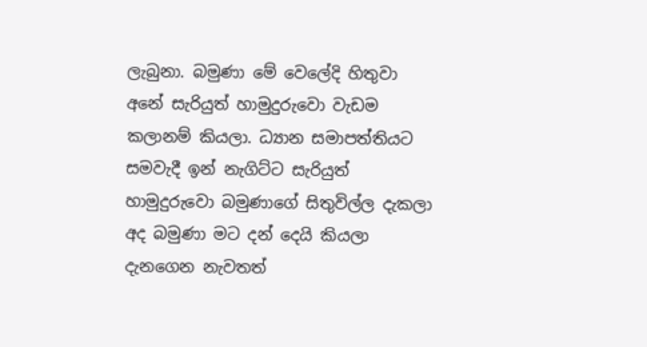ලැබුනා. බමුණා මේ වෙලේදි හිතුවා අනේ සැරියුත් හාමුදුරුවො වැඩම කලානම් කියලා. ධ්‍යාන සමාපත්තියට සමවැදී ඉන් නැගිට්ට සැරියුත් හාමුදුරුවො බමුණාගේ සිතුවිල්ල දැකලා අද බමුණා මට දන් දෙයි කියලා දැනගෙන නැවතත්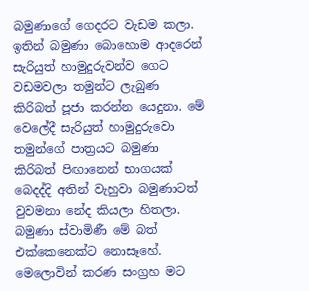බමුණාගේ ගෙදරට වැඩම කලා. ඉතින් බමුණා බො‍හොම ආදරෙන් සැරියුත් හාමුදුරුවන්ව ගෙට වඩමවලා තමුන්ට ලැබුණ කිරිබත් පූජා කරන්න යෙදුනා. මේ වෙලේදී සැරියුත් හාමුදුරුවො තමුන්ගේ පාත්‍රයට බමුණා කිරිබත් පිඟානෙන් භාගයක් බෙදද්දි අතින් වැහුවා බමුණාටත් වුවමනා නේද කියලා හිතලා. බමුණා ස්වාමිණී මේ බත් එක්කෙනෙක්ට නොසෑහේ. මෙලොවින් කරණ සංග්‍රහ මට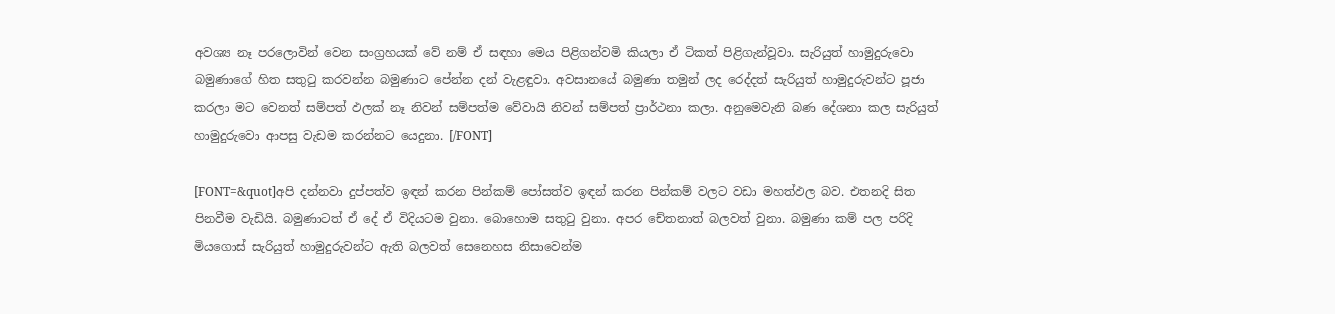අවශ්‍ය නෑ පරලොවින් වෙන සංග්‍රහයක් වේ නම් ඒ සඳහා මෙය පිළිගන්වමි කියලා ඒ ටිකත් පිළිගැන්වූවා. සැරියුත් හාමුදුරුවො බමුණාගේ හිත සතුටු කරවන්න බමුණාට පේන්න දන් වැළඳුවා. අවසානයේ බමුණා තමුන් ලද රෙද්දත් සැරියුත් හාමුදුරුවන්ට පූජා කරලා මට වෙනත් සම්පත් ඵලක් නෑ නිවන් සම්පත්ම වේවායි නිවන් සම්පත් ප්‍රාර්ථනා කලා. අනුමෙවැනි බණ දේශනා කල සැරියුත් හාමුදුරුවො ආපසු වැඩම කරන්නට යෙදුනා. [/FONT]

[FONT=&quot]අපි දන්නවා දුප්පත්ව ඉඳන් කරන පින්කම් පෝසත්ව ඉඳන් කරන පින්කම් වලට වඩා මහත්ඵල බව. එතනදි සිත පිනවීම වැඩියි. බමුණාටත් ඒ දේ ඒ විදියටම වුනා. බොහොම සතුටු වුනා. අපර චේතනාත් බලවත් වුනා. බමුණා කම් පල පරිදි මියගොස් සැරියුත් හාමුදුරුවන්ට ඇති බලවත් සෙනෙහස නිසාවෙන්ම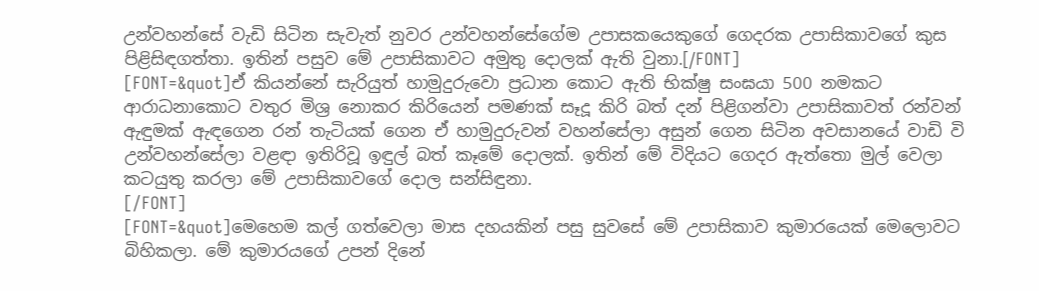උන්වහන්සේ වැඩි සිටින සැවැත් නුවර උන්වහන්සේගේම උපාසකයෙකුගේ ගෙදරක උපාසිකාවගේ කුස පිළිසිඳගත්තා. ඉතින් පසුව මේ උපාසිකාවට අමුතු දොලක් ඇති වුනා.[/FONT]
[FONT=&quot]ඒ කියන්නේ සැරියුත් හාමුදුරුවො ප්‍රධාන කොට ඇති භික්ෂු සංඝයා 500 නමකට ආරාධනාකොට වතුර මිශ්‍ර නොකර කිරියෙන් පමණක් සෑදූ කිරි බත් දන් පිළිගන්වා උපාසිකාවත් රන්වන් ඇඳුමක් ඇඳගෙන රන් තැටියක් ගෙන ඒ හාමුදුරුවන් වහන්සේලා අසුන් ගෙන සිටින අවසානයේ වාඩි වි උන්වහන්සේලා වළඳා ඉතිරිවූ ඉඳුල් බත් කෑමේ දොලක්. ඉතින් මේ විදියට ගෙදර ඇත්තො මුල් වෙලා කටයුතු කරලා මේ උපාසිකා‍වගේ දොල සන්සිඳුනා.
[/FONT]
[FONT=&quot]මෙහෙම කල් ගත්වෙලා මාස දහයකින් පසු සුවසේ මේ උපාසිකාව කුමාරයෙක් මෙලොවට බිහිකලා. මේ කුමාරයගේ උපන් දිනේ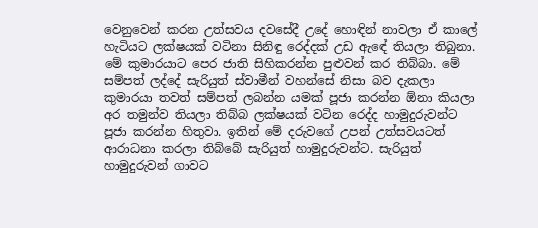වෙනුවෙන් කරන උත්සවය දවසේදී උදේ හොඳින් නාවලා ඒ කාලේ හැටියට ලක්ෂයක් වටිනා සිනිඳු රෙද්දක් උඩ ඇ‍ඳේ තියලා තිබුනා. මේ කුමාරයාට පෙර ජාති සිහිකරන්න පුළුවන් කර තිබ්බා. මේ සම්පත් ලද්දේ සැරියුත් ස්වාමීන් වහන්සේ නිසා බව දැකලා කුමාරයා තවත් සම්පත් ලබන්න යමක් පූජා කරන්න ඕනා කියලා අර තමුන්ව තියලා තිබ්බ ලක්ෂයක් වටින රෙද්ද හාමුදුරුවන්ට පූජා කරන්න හිතුවා. ඉතින් මේ දරුවගේ උපන් උත්සවයටත් ආරාධනා කරලා තිබ්බේ සැරියුත් හාමුදුරුවන්ට. සැරියුත් හාමුදුරුවන් ගාවට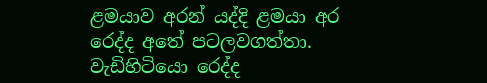ළමයාව අරන් යද්දි ළමයා අර රෙද්ද අතේ පටලවගත්තා. වැඩිහිටියො රෙද්ද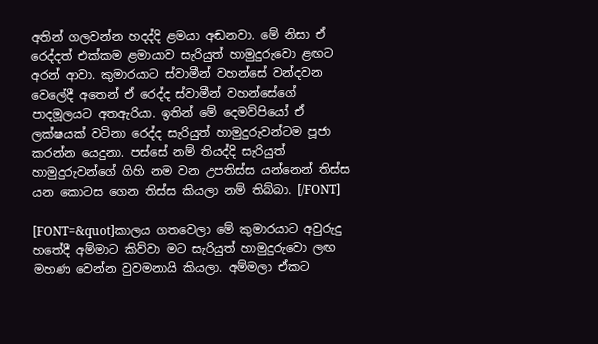අතින් ගලවන්න හදද්දි ළමයා අඬනවා. මේ නිසා ඒ රෙද්දත් එක්කම ළමායාව සැරියුත් හාමුදුරුවො ළඟට අරන් ආවා. කුමාරයාට ස්වාමීන් වහන්සේ වන්දවන වෙලේදී අතෙන් ඒ රෙද්ද ස්වාමීන් වහන්සේගේ පාදමූලයට අතඇරියා. ඉතින් මේ දෙමව්පියෝ ඒ ලක්ෂයක් වටිනා රෙද්ද සැරියුත් හාමුදුරුවන්ටම පූජා කරන්න යෙදුනා. පස්සේ නම් තියද්දි සැරියුත් හාමුදුරුවන්ගේ ගිහි නම වන උපතිස්ස යන්නෙන් තිස්ස යන කොටස ගෙන තිස්ස කියලා නම් තිබ්බා. [/FONT]

[FONT=&quot]කාලය ගතවෙලා මේ කුමාරයාට අවුරුදු හතේදී අම්මාට කිව්වා මට සැරියුත් හාමුදුරුවො ලඟ මහණ වෙන්න වුවමනායි කියලා. අම්මලා ඒකට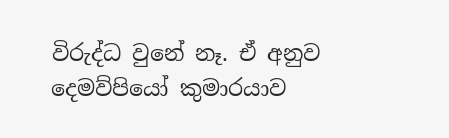විරුද්ධ වුනේ නෑ. ඒ අනුව දෙමව්පියෝ කුමාරයාව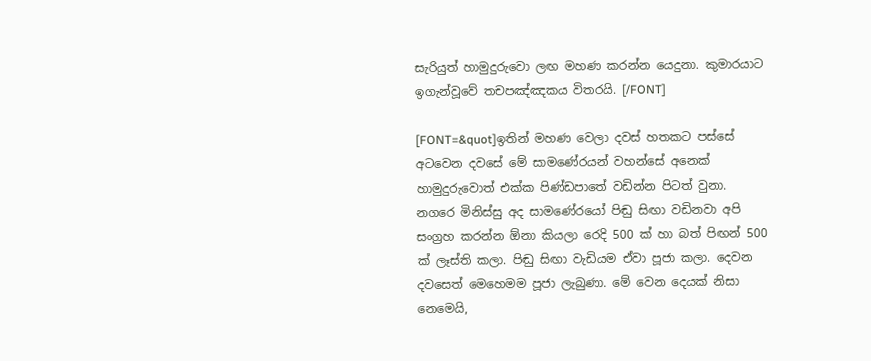සැරියුත් හාමුදුරුවො ලඟ මහණ කරන්න යෙදුනා. කුමාරයාට ඉගැන්වූවේ තචපඤ්ඤකය විතරයි. [/FONT]

[FONT=&quot]ඉතින් මහණ වෙලා දවස් හතකට පස්සේ අටවෙන දවසේ මේ සාමණේරයන් වහන්සේ අනෙක් හාමුදුරුවොත් එක්ක පිණ්ඩපාතේ වඩින්න පිටත් වුනා. නගරෙ මිනිස්සු අද සාමණේරයෝ පිඬු සිඟා වඩිනවා අපි සංග්‍රහ කරන්න ඕනා කියලා රෙදි 500 ක් හා බත් පිඟන් 500 ක් ලෑස්ති කලා. පිඬු සිඟා වැඩියම ඒවා පූජා කලා. දෙවන දවසෙත් මෙහෙමම පූජා ලැබුණා. මේ වෙන දෙයක් නිසා නෙමෙයි,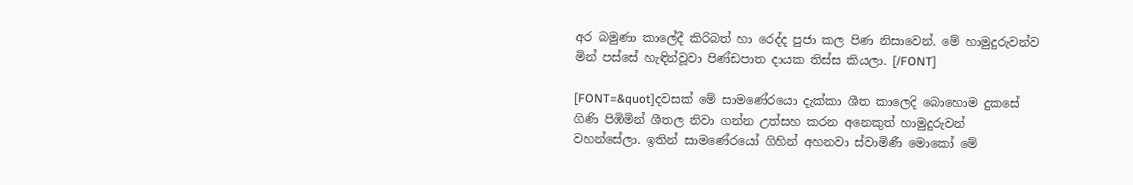අර බමුණා කාලේදී කිරිබත් හා රෙද්ද පුජා කල පිණ නිසාවෙන්. මේ හාමුදුරුවන්ව මින් පස්සේ හැඳින්වූවා පිණ්ඩපාත දායක තිස්ස කියලා. [/FONT]

[FONT=&quot]දවසක් මේ සාමණේරයො දැක්කා ශීත කාලෙදි බොහොම දුකසේ ගිණි පිඹිමින් ශීතල නිවා ගන්න උත්සහ කරන අනෙකුත් හාමුදුරුවන් වහන්සේලා. ඉතින් සාමණේරයෝ ගිහින් අහනවා ස්වාමිණී මොකෝ මේ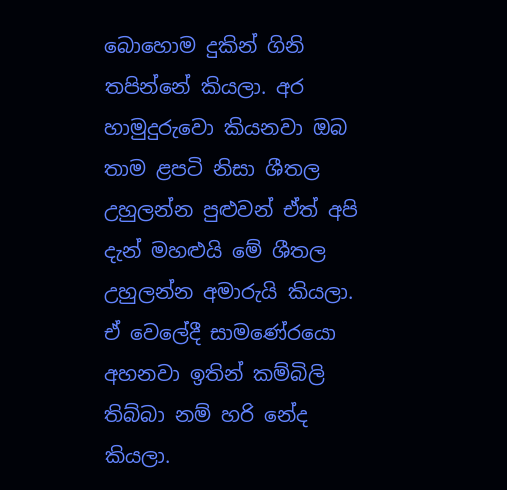බො‍හොම දුකින් ගිනි තපින්නේ කියලා. අර හාමුදුරුවො කියනවා ඔබ තාම ළපටි නිසා ශීතල උහුලන්න පුළුවන් ඒත් අපි දැන් මහළුයි මේ ශීතල උහුලන්න අමාරුයි කියලා. ඒ වෙලේදී සාමණේරයො අහනවා ඉතින් කම්බිලි තිබ්බා නම් හරි නේද කියලා.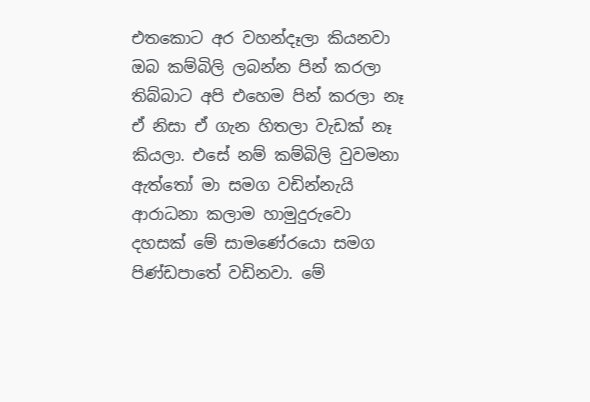එතකොට අර වහන්දෑලා කියනවා ඔබ කම්බිලි ලබන්න පින් කරලා තිබ්බාට අපි එහෙම පින් කරලා නෑ ඒ නිසා ඒ ගැන හිතලා වැඩක් නෑ කියලා. එසේ නම් කම්බිලි වුවමනා ඇත්තෝ මා සමග වඩින්නැයි ආරාධනා කලාම හාමුදුරුවො දහසක් මේ සාමණේරයො සමග පිණ්ඩපාතේ වඩිනවා. මේ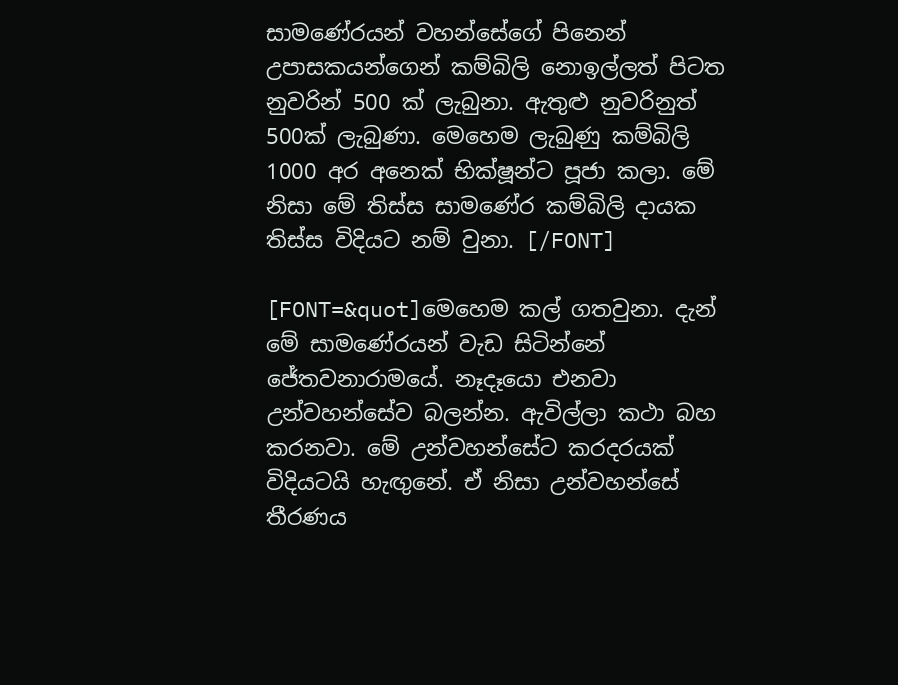සාමණේරයන් වහන්සේගේ පිනෙන් උපාසකයන්ගෙන් කම්බිලි නොඉල්ලත් පිටත නුවරින් 500 ක් ලැබුනා. ඇතුළු නුවරිනුත් 500ක් ලැබුණා. මෙහෙම ලැබුණු කම්බිලි 1000 අර අනෙක් භික්ෂූන්ට පූජා කලා. මේ නිසා මේ තිස්ස සාමණේර කම්බිලි දායක තිස්ස විදියට නම් වුනා. [/FONT]

[FONT=&quot]මෙහෙම කල් ගතවුනා. දැන් මේ සාමණේරයන් වැඩ සිටින්නේ ජේතවනාරාමයේ. නෑදෑයො එනවා උන්වහන්සේව බලන්න. ඇවිල්ලා කථා බහ කරනවා. මේ උන්වහන්සේට කරදරයක් විදියටයි හැඟුනේ. ඒ නිසා උන්වහන්සේ තීරණය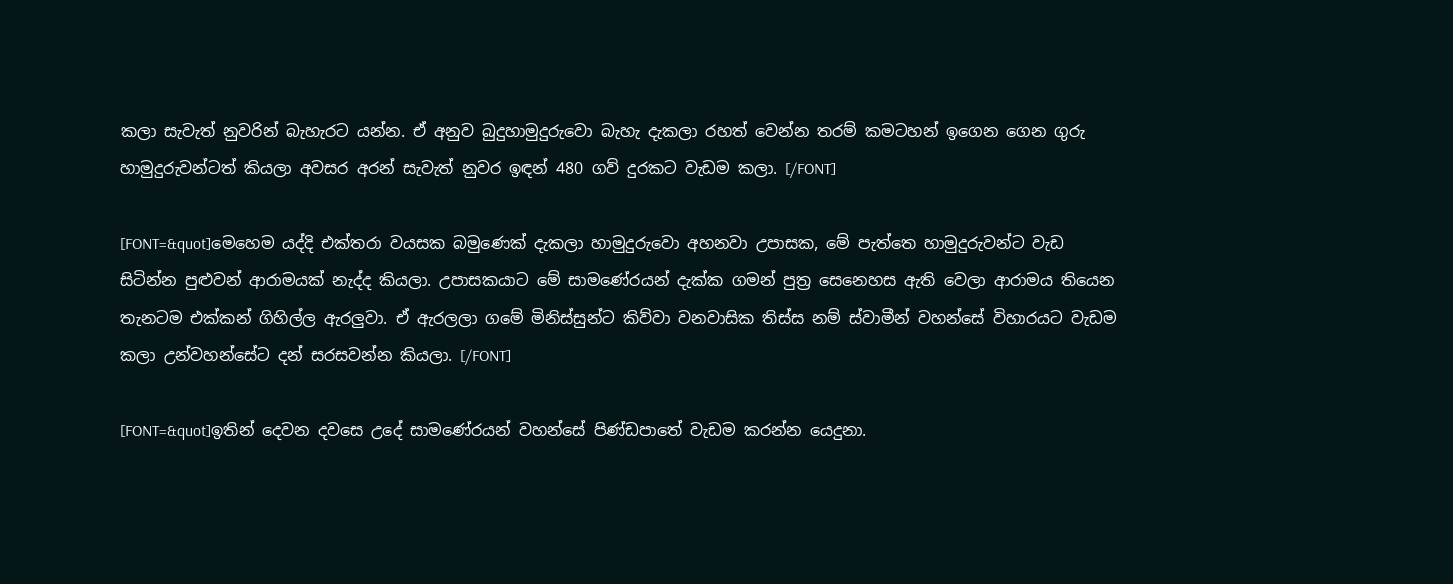කලා සැවැත් නුවරින් බැහැරට යන්න. ඒ අනුව බුදුහාමුදුරුවො බැහැ දැකලා රහත් වෙන්න තරම් කමටහන් ඉගෙන ගෙන ගුරු හාමුදුරුවන්ටත් කියලා අවසර අරන් සැවැත් නුවර ඉඳන් 480 ගව් දුරකට වැඩම කලා. [/FONT]

[FONT=&quot]මෙහෙම යද්දි එක්තරා වයසක බමුණෙක් දැකලා හාමුදුරුවො අහනවා ‍උපාසක, මේ පැත්තෙ හාමුදුරුවන්ට වැඩ සිටින්න පුළුවන් ආරාමයක් නැද්ද කියලා. උපාසකයාට මේ සාමණේරයන් දැක්ක ගමන් පුත්‍ර සෙනෙහස ඇති වෙලා ආරාමය තියෙන තැනටම එක්කන් ගිහිල්ල ඇරලුවා. ඒ ඇරලලා ගමේ මිනිස්සුන්ට කිව්වා වනවාසික තිස්ස නම් ස්වාමීන් වහන්සේ විහාරයට වැඩම කලා උන්වහන්සේට දන් සරසවන්න කියලා. [/FONT]

[FONT=&quot]ඉතින් දෙවන දවසෙ උදේ සාමණේරයන් වහන්සේ පිණ්ඩපාතේ වැඩම කරන්න යෙදුනා.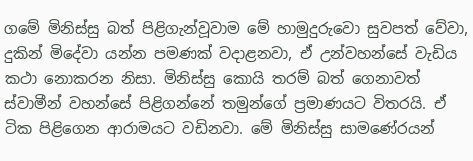ගමේ මිනිස්සු බත් පිළිගැන්වූවාම මේ හාමුදුරුවො සුවපත් වේවා, දුකින් මිදේවා යන්න පමණක් වදාළනවා, ඒ උන්වහන්සේ වැඩිය කථා නොකරන නිසා. මිනිස්සු කොයි තරම් බත් ගෙනාවත් ස්වාමීන් වහන්සේ පිළිගන්නේ තමුන්ගේ ප්‍රමාණයට විතරයි. ඒ ටික පිළිගෙන ආරාමයට වඩිනවා. මේ මිනිස්සු සාමණේරයන්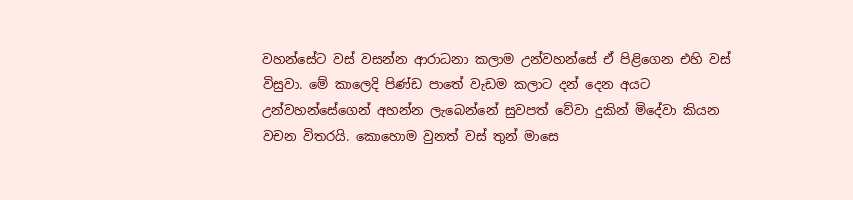වහන්සේට වස් වසන්න ආරාධනා කලාම උන්වහන්සේ ඒ පිළිගෙන එහි වස් විසුවා. මේ කාලෙදි පිණ්ඩ පාතේ වැඩම කලාට දන් දෙන අයට උන්වහන්සේගෙන් අහන්න ලැබෙන්නේ සුවපත් වේවා දුකින් මිදේවා කියන වචන විතරයි. කොහොම වුනත් වස් තුන් මාසෙ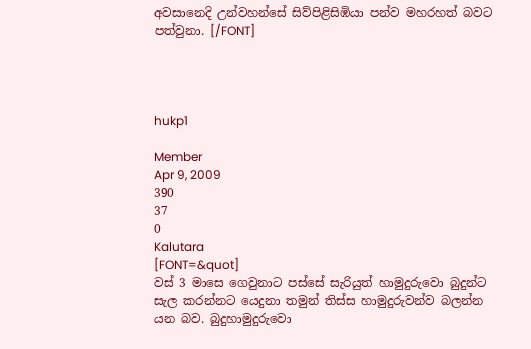අවසානෙදි උන්වහන්සේ සිව්පිළිසිඹියා පන්ව මහරහත් බවට පත්වුනා. [/FONT]




hukp1

Member
Apr 9, 2009
390
37
0
Kalutara
[FONT=&quot]
වස් 3 මාසෙ ගෙවුනාට පස්සේ සැරියුත් හාමුදුරුවො බුදුන්ට සැල කරන්නට යෙදුනා තමුන් තිස්ස හාමුදුරුවන්ව බලන්න යන බව. බුදුහාමුදුරුවො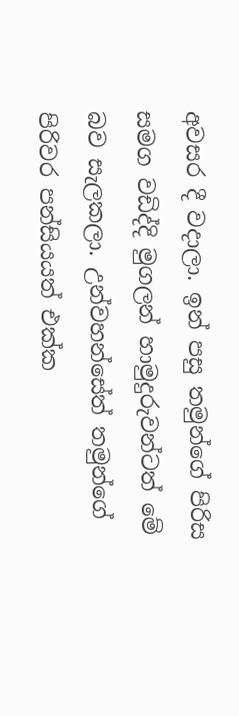අවසර දී වදාලා. ඉන් පසු තමුන්ගේ පිරිස සමග වඩිද්දි මුගලන් හාමුදුරුවන්ටත් මේ බව සැලකලා. උන්වහන්සේත් තමුන්ගේ පිරිවර පන්සියයත් එක්ක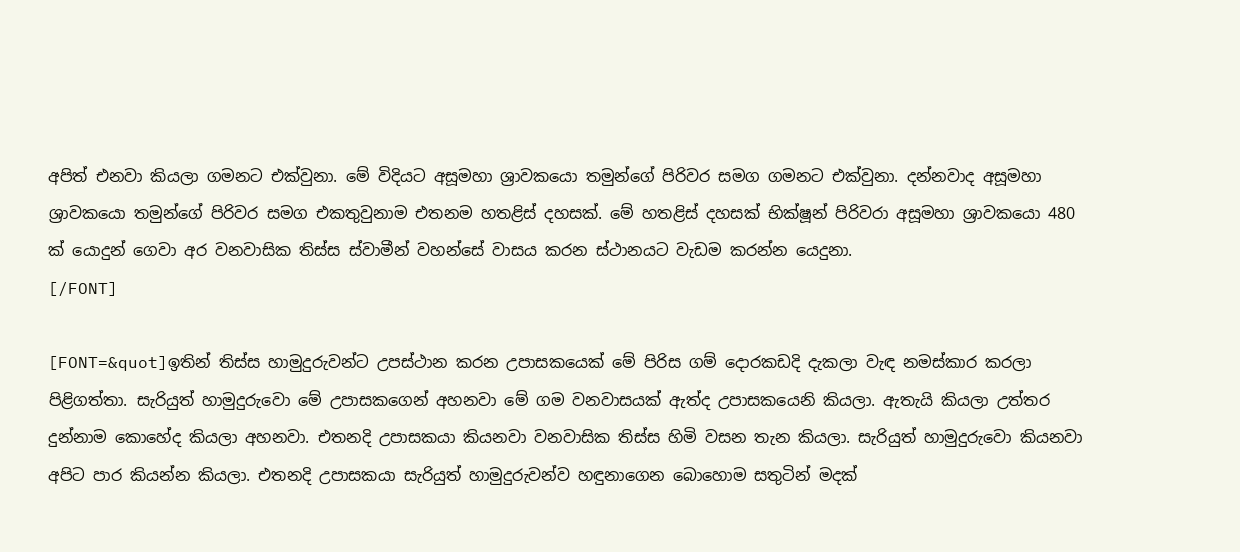අපිත් එනවා කියලා ගමනට එක්වුනා. මේ විදියට අසූමහා ශ්‍රාවකයො තමුන්ගේ පිරිවර සමග ගමනට එක්වුනා. දන්නවාද අසූමහා ශ්‍රාවකයො තමුන්ගේ පිරිවර සමග එකතුවුනාම එතනම හතළිස් දහසක්. මේ හතළිස් දහසක් භික්ෂූන් පිරිවරා අසූමහා ශ්‍රාව‍කයො 480 ක් යොදුන් ගෙවා අර වනවාසික තිස්ස ස්වාමීන් වහන්සේ වාසය කරන ස්ථානයට වැඩම කරන්න යෙදුනා.
[/FONT]

[FONT=&quot]ඉතින් තිස්ස හාමුදුරුවන්ට උපස්ථාන කරන උපාසකයෙක් මේ පිරිස ගම් දොරකඩදි දැකලා වැඳ නමස්කාර කරලා පිළිගත්තා. සැරියුත් හාමුදුරුවො මේ උපාසකගෙන් අහනවා මේ ගම වනවාසයක් ඇත්ද උපාසකයෙනි කියලා. ඇතැයි කියලා උත්තර දුන්නාම කොහේද කියලා අහනවා. එතනදි උපාසකයා කියනවා වනවාසික තිස්ස හිමි වසන තැන කියලා. සැරියුත් හාමුදුරුවො කියනවා අපිට පාර කියන්න කියලා. එතනදි උපාසකයා සැරියුත් හාමුදුරුවන්ව හඳුනාගෙන බො‍හොම සතුටින් මදක්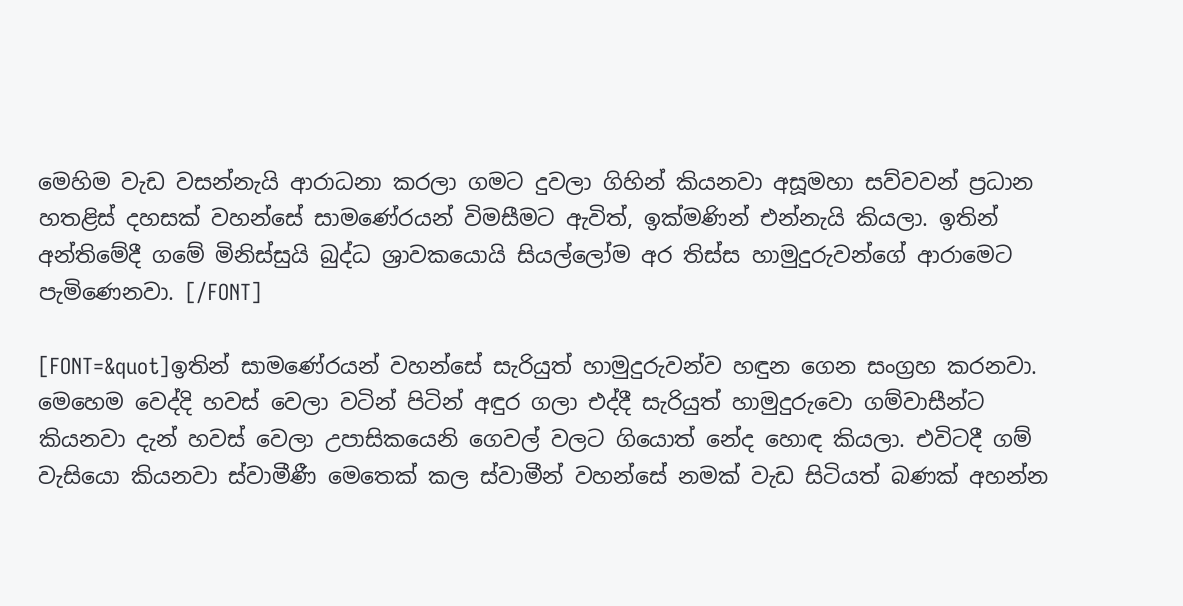මෙහිම වැඩ වසන්නැයි ආරාධනා කරලා ගමට දුවලා ගිහින් කියනවා අසූමහා සව්වවන් ප්‍රධාන හතළිස් දහසක් වහන්සේ සාමණේරයන් විමසීමට ඇවිත්, ඉක්මණින් එන්නැයි කියලා. ඉතින් අන්තිමේදී ගමේ මිනිස්සුයි බුද්ධ ශ්‍රාවකයොයි සියල්ලෝම අර තිස්ස හාමුදුරුවන්ගේ ආරාමෙට පැමිණෙනවා. [/FONT]

[FONT=&quot]ඉතින් සාමණේරයන් වහන්සේ සැරියුත් හාමුදුරුවන්ව හඳුන ගෙන සංග්‍රහ කරනවා. මෙහෙම වෙද්දි හවස් වෙලා වටින් පිටින් අඳුර ගලා එද්දී සැරියුත් හාමුදුරුවො ගම්වාසීන්ට කියනවා දැන් හවස් වෙලා උපාසිකයෙනි ගෙවල් වලට ගියොත් නේද හොඳ කියලා. එවිටදී ගම් වැසියො කියනවා ස්වාමීණී මෙතෙක් කල ස්වාමීන් වහන්සේ නමක් වැඩ සිටියත් බණක් අහන්න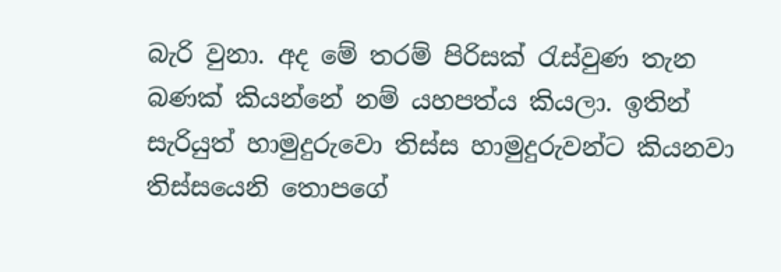බැරි වුනා. අද මේ තරම් පිරිසක් රැස්වුණ තැන බණක් කියන්නේ නම් යහපත්ය කියලා. ඉතින් සැරියුත් හාමුදුරුවො තිස්ස හාමුදුරුවන්ට කියනවා තිස්සයෙනි තොපගේ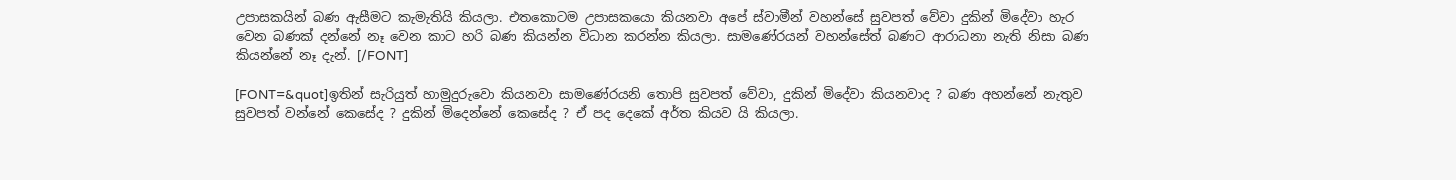උපාසකයින් බණ ඇසීමට කැමැතියි කියලා. එතකොටම උපාස‍කයො කියනවා අපේ ස්වාමීන් වහන්සේ සුවපත් වේවා දුකින් මිදේවා හැර වෙන බණක් දන්නේ නෑ වෙන කාට හරි බණ කියන්න විධාන කරන්න කියලා. සාමණේරයන් වහන්සේත් බණට ආරාධනා නැති නිසා බණ කියන්නේ නෑ දැන්. [/FONT]

[FONT=&quot]ඉතින් සැරියුත් හාමුදුරුවො කියනවා සාමණේරයනි තොපි සුවපත් වේවා, දුකින් මිදේවා කියනවාද ? බණ අහන්නේ නැතුව සුවපත් වන්නේ කෙසේද ? දුකින් මිදෙන්නේ කෙසේද ? ඒ පද දෙකේ අර්ත කියව යි කියලා.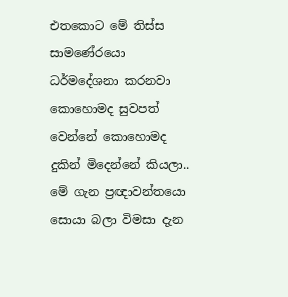එතකොට මේ තිස්ස සාමණේරයො ධර්මදේශනා කරනවා කො‍හොමද සුවපත් වෙන්නේ කොහොමද දුකින් මිදෙන්නේ කියලා.. මේ ගැන ප්‍රඥාවන්තයො සොයා බලා විමසා දැන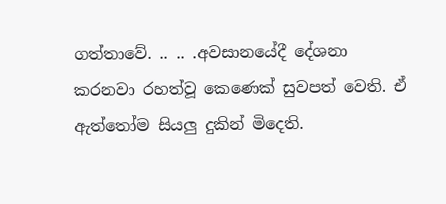ගත්තාවේ. .. .. .අවසානයේදී දේශනා කරනවා රහත්වූ කෙණෙක් සුවපත් වෙති. ඒ ඇත්තෝම සියලු දුකින් මිදෙති.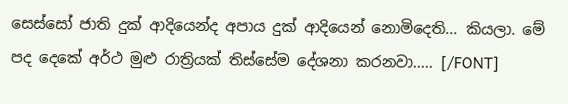සෙස්සෝ ජාති දුක් ආදියෙන්ද අපාය දුක් ආදියෙන් නොමිදෙති... කියලා. මේ පද දෙකේ අර්ථ මුළු රාත්‍රියක් තිස්සේම දේශනා කරනවා..... [/FONT]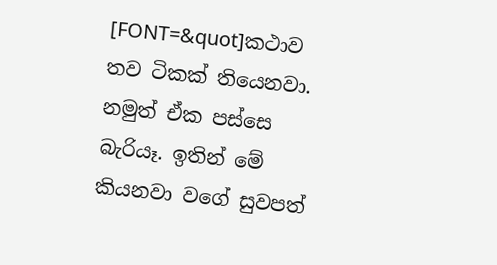[FONT=&quot]කථාව තව ටිකක් තියෙනවා. නමුත් ඒක පස්සෙ බැරියෑ. ඉතින් මේ කියනවා වගේ සුවපත්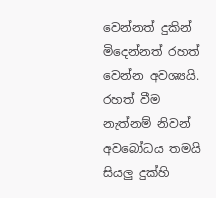වෙන්නත් දුකින් මිදෙන්නත් රහත් වෙන්න අවශ්‍යයි. රහත් වීම නැත්නම් නිවන් අව‍බෝධය තමයි සියලු දුක්හි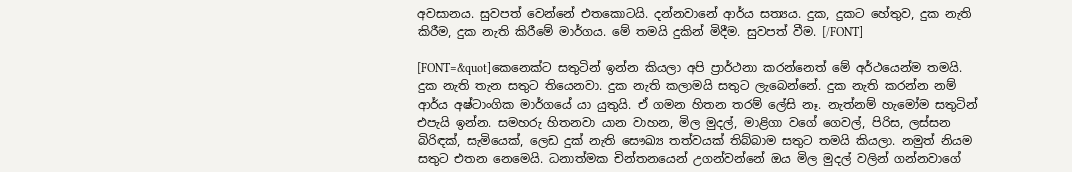අවසානය. සුවපත් වෙන්නේ එතකොටයි. දන්නවානේ ආර්ය සත්‍යය. දුක, දුකට හේතුව, දුක ‍නැති කිරීම, දුක නැති කිරීමේ මාර්ගය. මේ තමයි දුකින් මිදීම. සුවපත් වීම. [/FONT]

[FONT=&quot]කෙනෙක්ට සතුටින් ඉන්න කියලා අපි ප්‍රාර්ථනා කරන්නෙත් මේ අර්ථයෙන්ම තමයි. දුක නැති තැන සතුට තියෙනවා. දුක නැති කලාමයි සතුට ලැබෙන්නේ. දුක නැති කරන්න නම් ආර්ය අෂ්ටාංගික මාර්ගයේ යා යුතුයි. ඒ ගමන හිතන තරම් ලේසි නෑ. නැත්නම් හැමෝම සතුටින් එපැයි ඉන්න. සමහරු හිතනවා යාන වාහන, මිල මුදල්, මාළිගා වගේ ගෙවල්, පිරිස, ලස්සන බිරිඳක්, සැමියෙක්, ලෙඩ දුක් නැති ‍සෞඛ්‍ය තත්වයක් තිබ්බාම සතුට තමයි කියලා. නමුත් නියම සතුට එතන නෙමෙයි. ධනාත්මක චින්ත‍නයෙන් උගන්වන්නේ ඔය මිල මුදල් වලින් ගන්නවාගේ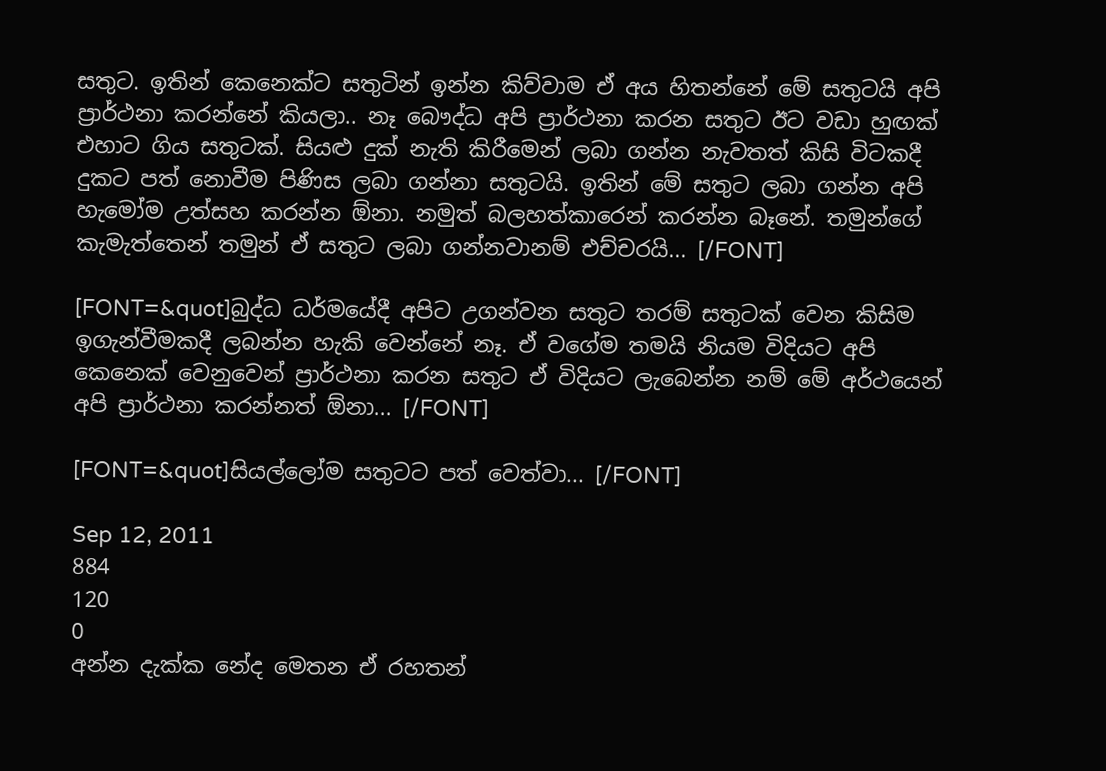සතුට. ඉතින් කෙනෙක්ට සතුටින් ඉන්න කිව්වාම ඒ අය හිතන්නේ මේ සතුටයි අපි ප්‍රාර්ථනා කරන්නේ කියලා.. නෑ බෞද්ධ අපි ප්‍රාර්ථනා කරන සතුට ඊට වඩා හුඟක් එහාට ගිය සතුටක්. සියළු දුක් නැති කිරීමෙන් ලබා ගන්න නැවතත් කිසි විටකදී දුකට පත් නොවීම පිණිස ලබා ගන්නා සතුටයි. ඉතින් මේ සතුට ලබා ගන්න අපි හැමෝම උත්සහ කරන්න ඕනා. නමුත් බලහත්කාරෙන් කරන්න බෑනේ. තමුන්ගේ කැමැත්තෙන් තමුන් ඒ සතුට ලබා ගන්නවානම් එච්චරයි... [/FONT]

[FONT=&quot]බුද්ධ ධර්මයේදී අපිට උගන්වන සතුට තරම් සතුටක් වෙන කිසිම ඉගැන්වීමකදී ලබන්න හැකි වෙන්නේ නෑ. ඒ වගේම තමයි නියම විදියට අපි කෙනෙක් වෙනුවෙන් ප්‍රාර්ථනා කරන සතුට ඒ විදියට ලැබෙන්න නම් මේ අර්ථයෙන් අපි ප්‍රාර්ථනා කරන්නත් ඕනා... [/FONT]

[FONT=&quot]සියල්ලෝම සතුටට පත් වෙත්වා... [/FONT]

Sep 12, 2011
884
120
0
අන්න දැක්ක නේද මෙතන ඒ රහතන්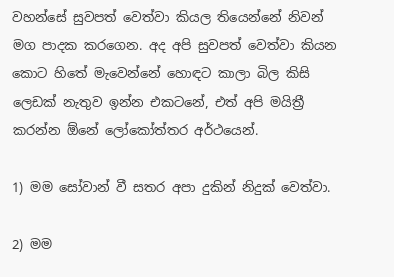වහන්සේ සුවපත් වෙත්වා කියල තියෙන්නේ නිවන් මග පාදක කරගෙන. අද අපි සුවපත් වෙත්වා කියන කොට හිතේ මැවෙන්නේ හොඳට කාලා බිල කිසි ලෙඩක් නැතුව ඉන්න එකටනේ, එත් අපි මයිත්‍රී කරන්න ඕනේ ලෝකෝත්තර අර්ථයෙන්.

1) මම සෝවාන් වී සතර අපා දුකින් නිදුක් වෙත්වා.

2) මම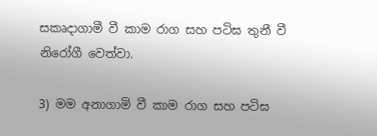සකෘදාගාමී වී කාම රාග සහ පටිඝ තුනී වී නිරෝගී වෙත්වා.

3) මම අනාගාමි වී කාම රාග සහ පටිඝ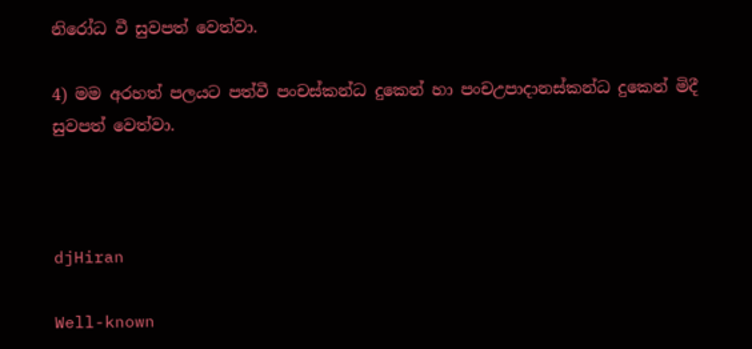නිරෝධ වී සුවපත් වෙත්වා.

4) මම අරහත් පලයට පත්වී පංචස්කන්ධ දුකෙන් හා පංචඋපාදානස්කන්ධ දුකෙන් මිදී සුවපත් වෙත්වා.



djHiran

Well-known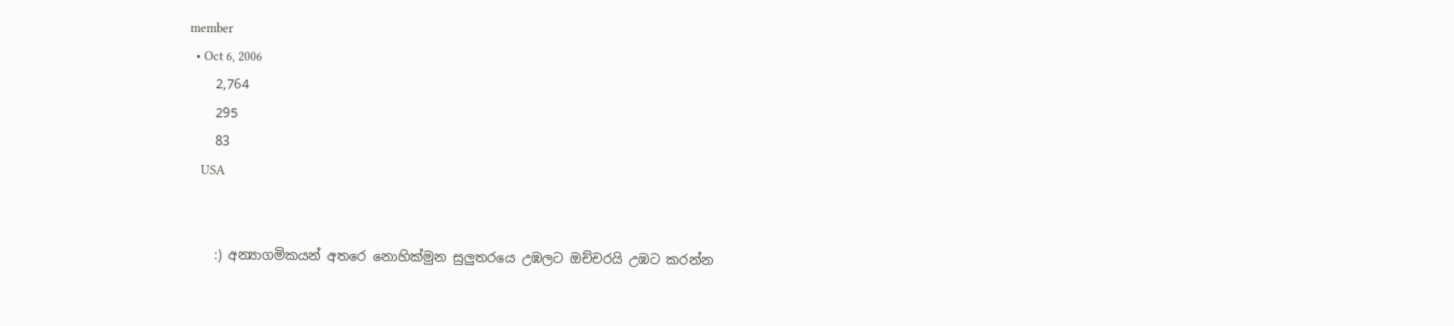member
  • Oct 6, 2006
    2,764
    295
    83
    USA


    :) අන්‍යාගමිකයන් අතරෙ නොහික්මුන සුලුතරයෙ උඹලට ඔච්චරයි උඹට කරන්න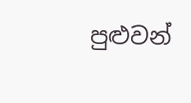පුළුවන්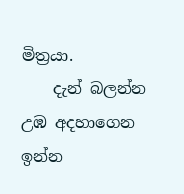මිත්‍රයා.
    දැන් බලන්න උඹ අදහාගෙන ඉන්න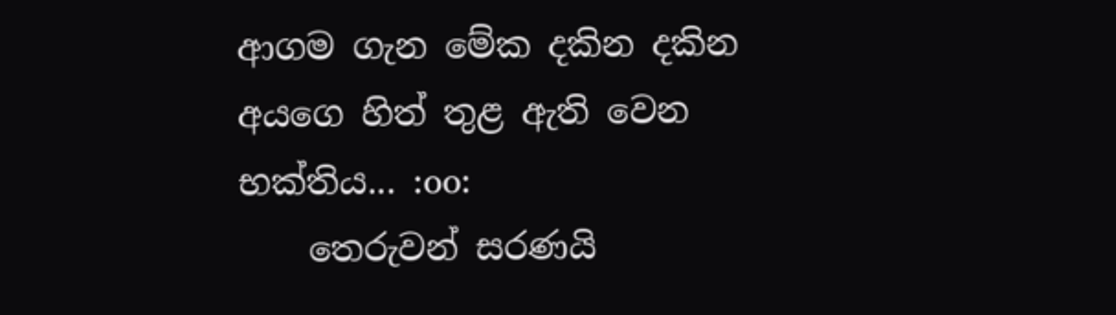ආගම ගැන මේක දකින දකින අයගෙ හිත් තුළ ඇති වෙන භක්තිය... :oo:
    තෙරුවන් සරණයි